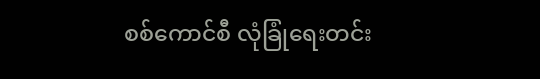စစ်ကောင်စီ လုံခြုံရေးတင်း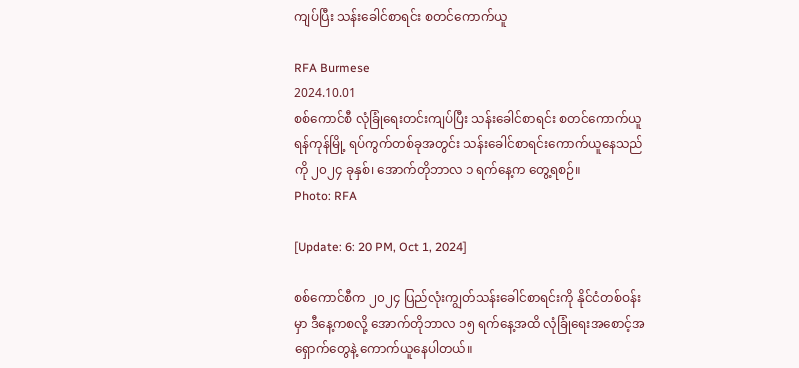ကျပ်ပြီး သန်းခေါင်စာရင်း စတင်ကောက်ယူ

RFA Burmese
2024.10.01
စစ်ကောင်စီ လုံခြုံရေးတင်းကျပ်ပြီး သန်းခေါင်စာရင်း စတင်ကောက်ယူ ရန်ကုန်မြို့ ရပ်ကွက်တစ်ခုအတွင်း သန်းခေါင်စာရင်းကောက်ယူနေသည်ကို ၂၀၂၄ ခုနှစ်၊ အောက်တိုဘာလ ၁ ရက်နေ့က တွေ့ရစဉ်။
Photo: RFA

[Update: 6: 20 PM, Oct 1, 2024]

စစ်ကောင်စီက ၂၀၂၄ ပြည်လုံးကျွတ်သန်းခေါင်စာရင်းကို နိုင်ငံတစ်ဝန်းမှာ ဒီနေ့ကစလို့ အောက်တိုဘာလ ၁၅ ရက်နေ့အထိ လုံခြုံရေးအစောင့်အရှောက်တွေနဲ့ ကောက်ယူနေပါတယ်။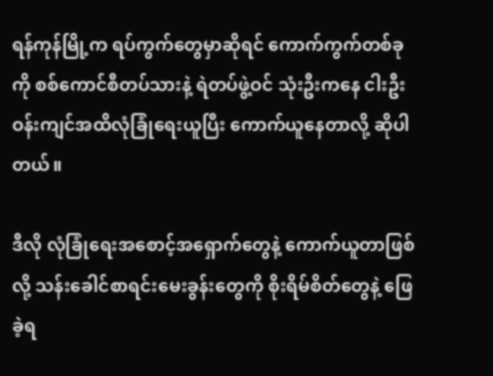ရန်ကုန်မြို့က ရပ်ကွက်တွေမှာဆိုရင် ကောက်ကွက်တစ်ခုကို စစ်ကောင်စီတပ်သားနဲ့ ရဲတပ်ဖွဲ့ဝင် သုံးဦးကနေ ငါးဦးဝန်းကျင်အထိလုံခြုံရေးယူပြီး ကောက်ယူနေတာလို့ ဆိုပါတယ်။

ဒီလို လုံခြုံရေးအစောင့်အရှောက်တွေနဲ့ ကောက်ယူတာဖြစ်လို့ သန်းခေါင်စာရင်းမေးခွန်းတွေကို စိုးရိမ်စိတ်တွေနဲ့ ဖြေခဲ့ရ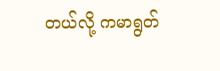တယ်လို့ ကမာရွတ်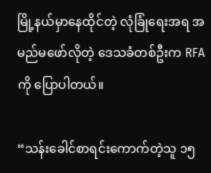မြို့နယ်မှာနေထိုင်တဲ့ လုံခြုံရေးအရ အမည်မဖော်လိုတဲ့ ဒေသခံတစ်ဦးက RFA ကို ပြောပါတယ်။

“သန်းခေါင်စာရင်းကောက်တဲ့သူ ၁၅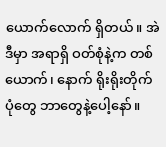ယောက်လောက် ရှိတယ်။ အဲဒီမှာ အရာရှိ ဝတ်စုံနဲ့က တစ်ယောက်၊ နောက် ရိုးရိုးတိုက်ပုံတွေ ဘာတွေနဲ့ပေါ့နော်။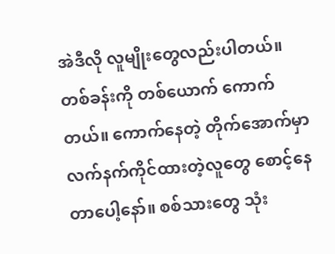အဲဒီလို လူမျိုးတွေလည်းပါတယ်။ တစ်ခန်းကို တစ်ယောက် ကောက်တယ်။ ကောက်နေတဲ့ တိုက်အောက်မှာ လက်နက်ကိုင်ထားတဲ့လူတွေ စောင့်နေတာပေါ့နော်။ စစ်သားတွေ သုံး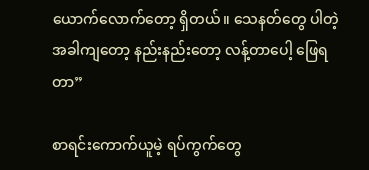ယောက်လောက်တော့ ရှိတယ်။ သေနတ်တွေ ပါတဲ့အခါကျတော့ နည်းနည်းတော့ လန့်တာပေါ့ ဖြေရတာ”

စာရင်းကောက်ယူမဲ့ ရပ်ကွက်တွေ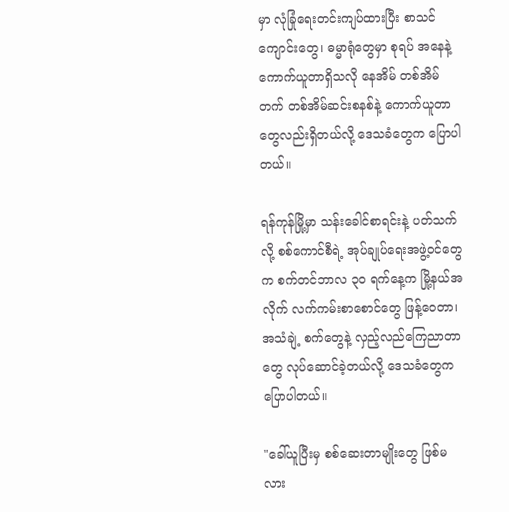မှာ လုံခြုံရေးတင်းကျပ်ထားပြီး စာသင်ကျောင်းတွေ၊ ဓမ္မာရုံတွေမှာ စုရပ် အနေနဲ့ ကောက်ယူတာရှိသလို နေအိမ် တစ်အိမ်တက် တစ်အိမ်ဆင်းစနစ်နဲ့ ကောက်ယူတာတွေလည်းရှိတယ်လို့ ဒေသခံတွေက ပြောပါတယ်။

ရန်ကုန်မြို့မှာ သန်းခေါင်စာရင်းနဲ့ ပတ်သက်လို့ စစ်ကောင်စီရဲ့ အုပ်ချုပ်ရေးအဖွဲ့ဝင်တွေက စက်တင်ဘာလ ၃၀ ရက်နေ့က မြို့နယ်အလိုက် လက်ကမ်းစာစောင်တွေ ဖြန့်ဝေတာ၊ အသံချဲ့ စက်တွေနဲ့ လှည့်လည်ကြေညာတာတွေ လုပ်ဆောင်ခဲ့တယ်လို့ ဒေသခံတွေက ပြောပါတယ်။

"ခေါ်ယူပြီးမှ စစ်ဆေးတာမျိုးတွေ ဖြစ်မလား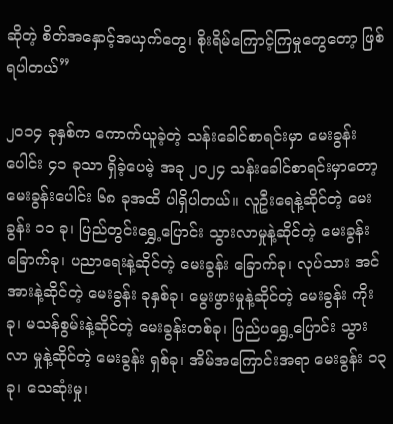ဆိုတဲ့ စိတ်အနှောင့်အယှက်တွေ၊ စိုးရိမ်ကြောင့်ကြမှုတွေတော့ ဖြစ်ရပါတယ်”

၂၀၁၄ ခုနှစ်က ကောက်ယူခဲ့တဲ့ သန်းခေါင်စာရင်းမှာ မေးခွန်းပေါင်း ၄၁ ခုသာ ရှိခဲ့ပေမဲ့ အခု ၂၀၂၄ သန်းခေါင်စာရင်းမှာတော့ မေးခွန်းပေါင်း ၆၈ ခုအထိ ပါရှိပါတယ်။ လူဦးရေနဲ့ဆိုင်တဲ့ မေးခွန်း ၁၁ ခု၊ ပြည်တွင်းရွှေ့ပြောင်း သွားလာမှုနဲ့ဆိုင်တဲ့ မေးခွန်းခြောက်ခု၊ ပညာရေးနဲ့ဆိုင်တဲ့ မေးခွန်း ခြောက်ခု၊ လုပ်သား အင်အားနဲ့ဆိုင်တဲ့ မေးခွန်း ခုနှစ်ခု၊ မွေးဖွားမှုနဲ့ဆိုင်တဲ့ မေးခွန်း ကိုးခု၊ မသန်စွမ်းနဲ့ဆိုင်တဲ့ မေးခွန်းတစ်ခု၊ ပြည်ပရွှေ့ပြောင်း သွားလာ မှုနဲ့ဆိုင်တဲ့ မေးခွန်း ရှစ်ခု၊ အိမ်အကြောင်းအရာ မေးခွန်း ၁၃ ခု၊ သေဆုံးမှု၊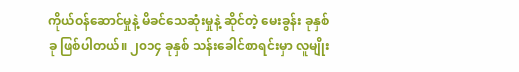ကိုယ်ဝန်ဆောင်မှုနဲ့ မိခင်သေဆုံးမှုနဲ့ ဆိုင်တဲ့ မေးခွန်း ခုနှစ်ခု ဖြစ်ပါတယ်။ ၂၀၁၄ ခုနှစ် သန်းခေါင်စာရင်းမှာ လူမျိုး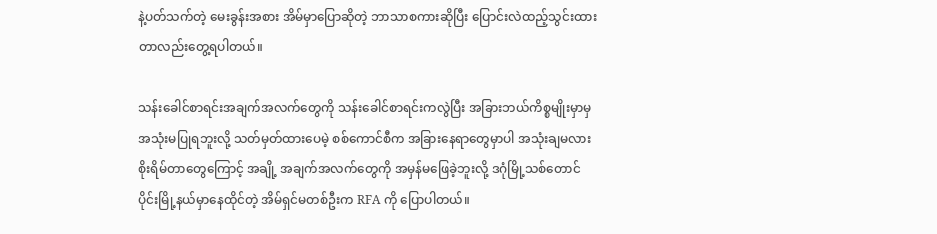နဲ့ပတ်သက်တဲ့ မေးခွန်းအစား အိမ်မှာပြောဆိုတဲ့ ဘာသာစကားဆိုပြီး ပြောင်းလဲထည့်သွင်းထားတာလည်းတွေ့ရပါတယ်။

သန်းခေါင်စာရင်းအချက်အလက်တွေကို သန်းခေါင်စာရင်းကလွဲပြီး အခြားဘယ်ကိစ္စမျိုးမှာမှ အသုံးမပြုရဘူးလို့ သတ်မှတ်ထားပေမဲ့ စစ်ကောင်စီက အခြားနေရာတွေမှာပါ အသုံးချမလားစိုးရိမ်တာတွေကြောင့် အချို့ အချက်အလက်တွေကို အမှန်မဖြေခဲ့ဘူးလို့ ဒဂုံမြို့သစ်တောင်ပိုင်းမြို့နယ်မှာနေထိုင်တဲ့ အိမ်ရှင်မတစ်ဦးက RFA ကို ပြောပါတယ်။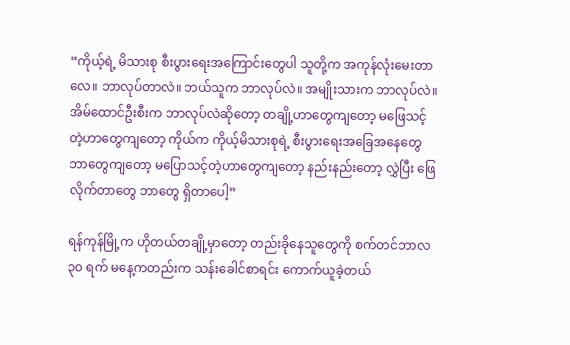“ကိုယ့်ရဲ့ မိသားစု စီးပွားရေးအကြောင်းတွေပါ သူတို့က အကုန်လုံးမေးတာလေ။ ဘာလုပ်တာလဲ။ ဘယ်သူက ဘာလုပ်လဲ။ အမျိုးသားက ဘာလုပ်လဲ။ အိမ်ထောင်ဦးစီးက ဘာလုပ်လဲဆိုတော့ တချို့ဟာတွေကျတော့ မဖြေသင့်တဲ့ဟာတွေကျတော့ ကိုယ်က ကိုယ့်မိသားစုရဲ့ စီးပွားရေးအခြေအနေတွေ ဘာတွေကျတော့ မပြောသင့်တဲ့ဟာတွေကျတော့ နည်းနည်းတော့ လွှဲပြီး ဖြေလိုက်တာတွေ ဘာတွေ ရှိတာပေါ့”

ရန်ကုန်မြို့က ဟိုတယ်တချို့မှာတော့ တည်းခိုနေသူတွေကို စက်တင်ဘာလ ၃၀ ရက် မနေ့ကတည်းက သန်းခေါင်စာရင်း ကောက်ယူခဲ့တယ်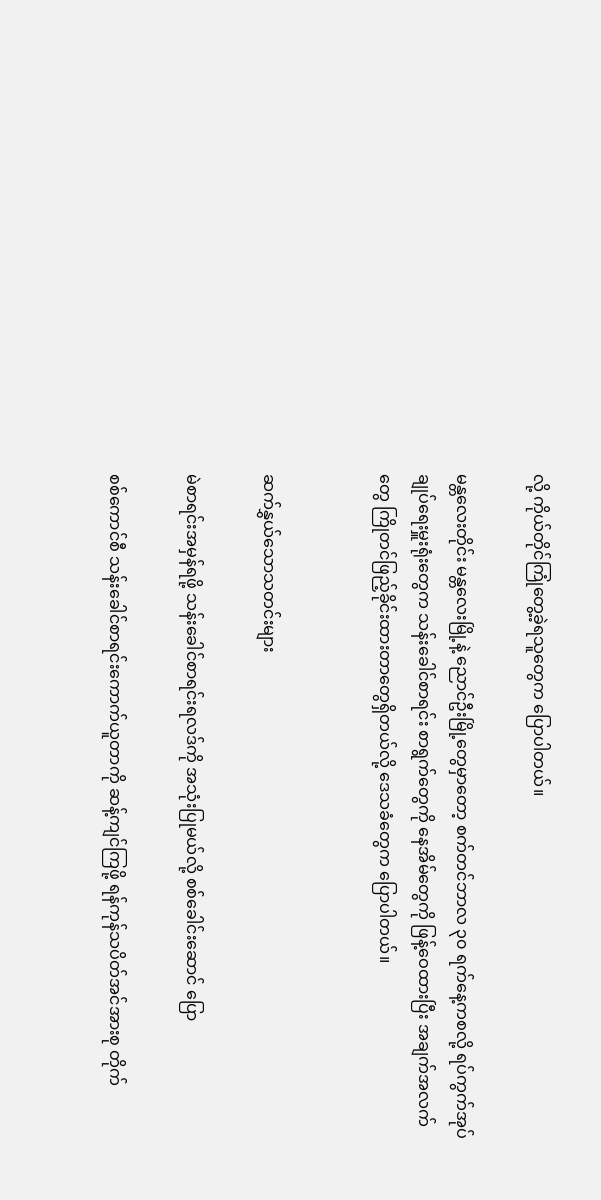လို့ ကိုယ်တိုင်ကြုံတွေ့ခဲ့ရသူတွေက ပြောပါတယ်။

မန္တလေးတိုင်း မန္တလေးမြို့နဲ့ ညောင်ဦးမြို့တွေမှာတော့ စက်တင်ဘာလ ၃၀ ရက်နေ့ကစလို့ ရပ်ကွက်အုပ်ချုပ်ရေးမှူးရုံးတွေက သန်းခေါင်စာရင်း စာရွက်တွေကို နေအိမ်တွေကို ဖြန့်ဝေထားပြီး အချက်အလက်တွေ ကြိုတင်ဖြည့်ခိုင်းထားတာတွေရှိတယ်လို့ ဒေသခံတွေက ပြောပါတယ်။


ဆက်နွှယ်သောသတင်းများ

မဲစာရင်းအမှန်ရဖို့ သန်းခေါင်စာရင်းရလဒ်ကို အသုံးပြုမယ်လို့ စစ်ခေါင်းဆောင် ပြော

စစ်ကောင်စီ သန်းခေါင်စာရင်းကောက်ယူတာကို ဆန့်ကျင်ကြဖို့ ရန်ကုန်သပိတ်အင်အားစု တိုက်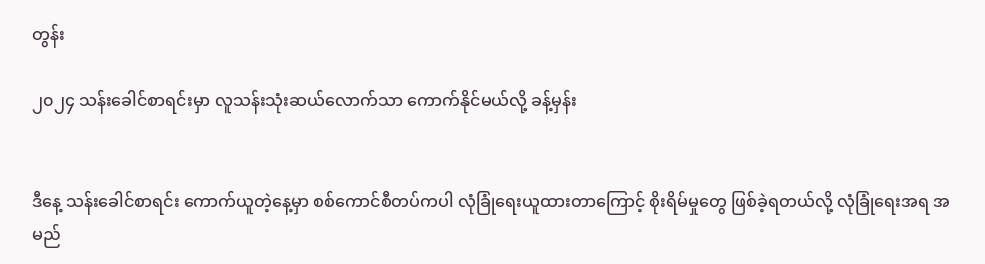တွန်း

၂၀၂၄ သန်းခေါင်စာရင်းမှာ လူသန်းသုံးဆယ်လောက်သာ ကောက်နိုင်မယ်လို့ ခန့်မှန်း


ဒီနေ့ သန်းခေါင်စာရင်း ကောက်ယူတဲ့နေ့မှာ စစ်ကောင်စီတပ်ကပါ လုံခြုံရေးယူထားတာကြောင့် စိုးရိမ်မှုတွေ ဖြစ်ခဲ့ရတယ်လို့ လုံခြုံရေးအရ အမည်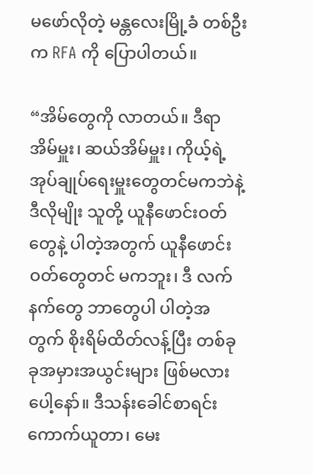မဖော်လိုတဲ့ မန္တလေးမြို့ခံ တစ်ဦးက RFA ကို ပြောပါတယ်။

“အိမ်တွေကို လာတယ်။ ဒီရာအိမ်မှူး၊ ဆယ်အိမ်မှူး၊ ကိုယ့်ရဲ့ အုပ်ချုပ်ရေးမှူးတွေတင်မကဘဲနဲ့ ဒီလိုမျိုး သူတို့ ယူနီဖောင်းဝတ်တွေနဲ့ ပါတဲ့အတွက် ယူနီဖောင်းဝတ်တွေတင် မကဘူး၊ ဒီ လက်နက်တွေ ဘာတွေပါ ပါတဲ့အတွက် စိုးရိမ်ထိတ်လန့်ပြီး တစ်ခုခုအမှားအယွင်းများ ဖြစ်မလားပေါ့နော်။ ဒီသန်းခေါင်စာရင်း ကောက်ယူတာ၊ မေး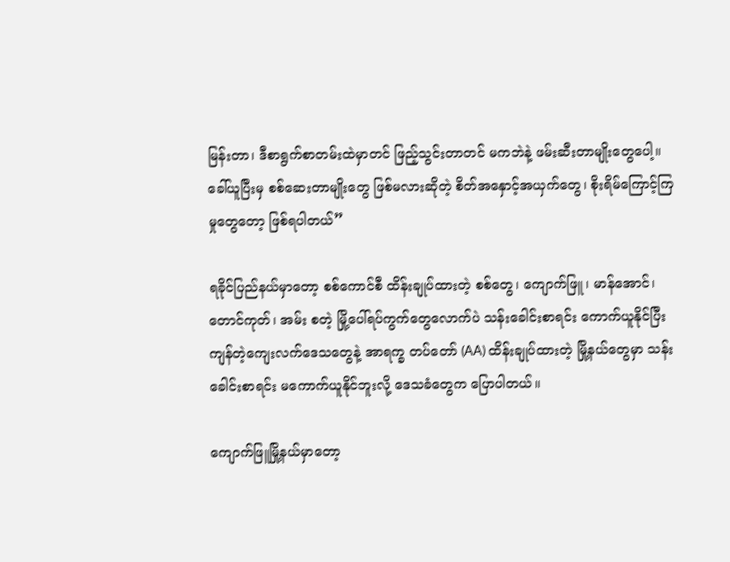မြန်းတာ၊ ဒီစာရွက်စာတမ်းထဲမှာတင် ဖြည့်သွင်းတာတင် မကဘဲနဲ့ ဖမ်းဆီးတာမျိုးတွေပေါ့။ ခေါ်ယူပြီးမှ စစ်ဆေးတာမျိုးတွေ ဖြစ်မလားဆိုတဲ့ စိတ်အနှောင့်အယှက်တွေ၊ စိုးရိမ်ကြောင့်ကြမှုတွေတော့ ဖြစ်ရပါတယ်”

ရခိုင်ပြည်နယ်မှာတော့ စစ်ကောင်စီ ထိန်းချုပ်ထားတဲ့ စစ်တွေ၊ ကျောက်ဖြူ၊ မာန်အောင်၊ တောင်ကုတ်၊ အမ်း စတဲ့ မြို့ပေါ်ရပ်ကွက်တွေလောက်ပဲ သန်းခေါင်းစာရင်း ကောက်ယူနိုင်ပြီး ကျန်တဲ့ကျေးလက်ဒေသတွေနဲ့ အာရက္ခ တပ်တော် (AA) ထိန်းချုပ်ထားတဲ့ မြို့နယ်တွေမှာ သန်းခေါင်းစာရင်း မကောက်ယူနိုင်ဘူးလို့ ဒေသခံတွေက ပြောပါတယ်။

ကျောက်ဖြူမြို့နယ်မှာတော့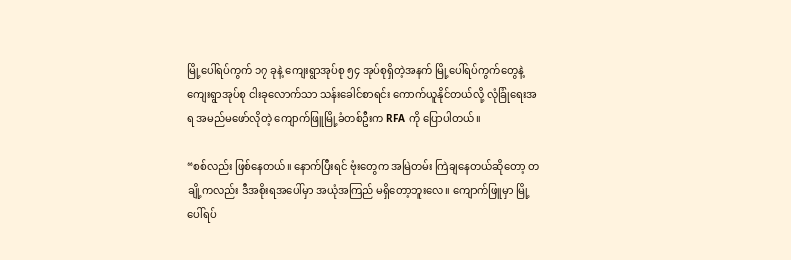မြို့ပေါ်ရပ်ကွက် ၁၇ ခုနဲ့ ကျေးရွာအုပ်စု ၅၄ အုပ်စုရှိတဲ့အနက် မြို့ပေါ်ရပ်ကွက်တွေနဲ့ ကျေးရွာအုပ်စု ငါးခုလောက်သာ သန်းခေါင်စာရင်း ကောက်ယူနိုင်တယ်လို့ လုံခြုံရေးအရ အမည်မဖော်လိုတဲ့ ကျောက်ဖြူမြို့ခံတစ်ဦးက RFA ကို ပြောပါတယ်။

“စစ်လည်း ဖြစ်နေတယ်။ နောက်ပြီးရင် ဗုံးတွေက အမြဲတမ်း ကြဲချနေတယ်ဆိုတော့ တချို့ကလည်း ဒီအစိုးရအပေါ်မှာ အယုံအကြည် မရှိတော့ဘူးလေ။ ကျောက်ဖြူမှာ မြို့ပေါ်ရပ်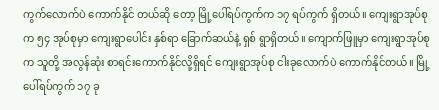ကွက်လောက်ပဲ ကောက်နိုင် တယ်ဆို တော့ မြို့ပေါ်ရပ်ကွက်က ၁၇ ရပ်ကွက် ရှိတယ်။ ကျေးရွာအုပ်စုက ၅၄ အုပ်စုမှာ ကျေးရွာပေါင်း နှစ်ရာ ခြောက်ဆယ်နဲ့ ရှစ် ရွာရှိတယ်။ ကျောက်ဖြူမှာ ကျေးရွာအုပ်စုက သူတို့ အလွန်ဆုံး စာရင်းကောက်နိုင်လို့ရှိရင် ကျေးရွာအုပ်စု ငါးခုလောက်ပဲ ကောက်နိုင်တယ်။ မြို့ပေါ်ရပ်ကွက် ၁၇ ခု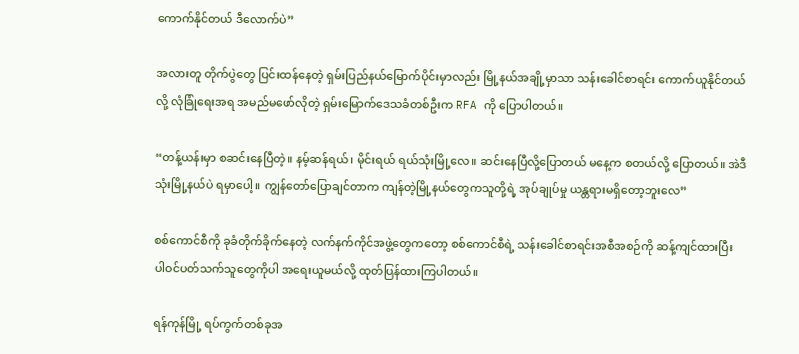ကောက်နိုင်တယ် ဒီလောက်ပဲ”

အလားတူ တိုက်ပွဲတွေ ပြင်းထန်နေတဲ့ ရှမ်းပြည်နယ်မြောက်ပိုင်းမှာလည်း မြို့နယ်အချို့မှာသာ သန်းခေါင်စာရင်း ကောက်ယူနိုင်တယ်လို့ လုံခြုံရေးအရ အမည်မဖော်လိုတဲ့ ရှမ်းမြောက်ဒေသခံတစ်ဦးက RFA ကို ပြောပါတယ်။

“တန့်ယန်းမှာ စဆင်းနေပြီတဲ့။ နမ့်ဆန်ရယ်၊ မိုင်းရယ် ရယ်သုံးမြို့လေ။ ဆင်းနေပြီလို့ပြောတယ် မနေ့က စတယ်လို့ ပြောတယ်။ အဲဒီသုံးမြို့နယ်ပဲ ရမှာပေါ့။ ကျွန်တော်ပြောချင်တာက ကျန်တဲ့မြို့နယ်တွေကသူတို့ရဲ့ အုပ်ချုပ်မှု ယန္တရားမရှိတော့ဘူးလေ”

စစ်ကောင်စီကို ခုခံတိုက်ခိုက်နေတဲ့ လက်နက်ကိုင်အဖွဲ့တွေကတော့ စစ်ကောင်စီရဲ့ သန်းခေါင်စာရင်းအစီအစဉ်ကို ဆန့်ကျင်ထားပြီး ပါဝင်ပတ်သက်သူတွေကိုပါ အရေးယူမယ်လို့ ထုတ်ပြန်ထားကြပါတယ်။

ရန်ကုန်မြို့ ရပ်ကွက်တစ်ခုအ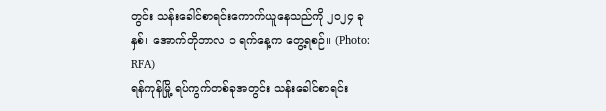တွင်း သန်းခေါင်စာရင်းကောက်ယူနေသည်ကို ၂၀၂၄ ခုနှစ်၊ အောက်တိုဘာလ ၁ ရက်နေ့က တွေ့ရစဉ်။ (Photo: RFA)
ရန်ကုန်မြို့ ရပ်ကွက်တစ်ခုအတွင်း သန်းခေါင်စာရင်း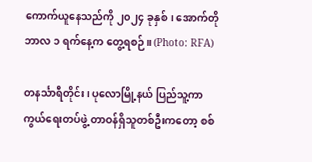ကောက်ယူနေသည်ကို ၂၀၂၄ ခုနှစ်၊ အောက်တိုဘာလ ၁ ရက်နေ့က တွေ့ရစဉ်။ (Photo: RFA)

တနင်္သာရီတိုင်း၊ ပုလောမြို့နယ် ပြည်သူ့ကာကွယ်ရေးတပ်ဖွဲ့ တာဝန်ရှိသူတစ်ဦးကတော့ စစ်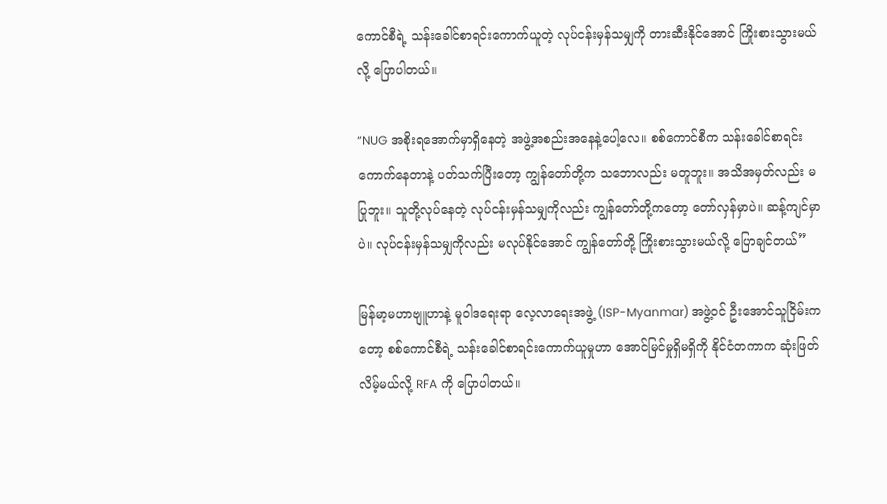ကောင်စီရဲ့ သန်းခေါင်စာရင်းကောက်ယူတဲ့ လုပ်ငန်းမှန်သမျှကို တားဆီးနိုင်အောင် ကြိုးစားသွားမယ်လို့ ပြောပါတယ်။

“NUG အစိုးရအောက်မှာရှိနေတဲ့ အဖွဲ့အစည်းအနေနဲ့ပေါ့လေ။ စစ်ကောင်စီက သန်းခေါင်စာရင်း ကောက်နေတာနဲ့ ပတ်သက်ပြီးတော့ ကျွန်တော်တို့က သဘောလည်း မတူဘူး။ အသိအမှတ်လည်း မပြုဘူး။ သူတို့လုပ်နေတဲ့ လုပ်ငန်းမှန်သမျှကိုလည်း ကျွန်တော်တို့ကတော့ တော်လှန်မှာပဲ။ ဆန့်ကျင်မှာပဲ။ လုပ်ငန်းမှန်သမျှကိုလည်း မလုပ်နိုင်အောင် ကျွန်တော်တို့ ကြိုးစားသွားမယ်လို့ ပြောချင်တယ်”

မြန်မာ့မဟာဗျူဟာနဲ့ မူဝါဒရေးရာ လေ့လာရေးအဖွဲ့ (ISP-Myanmar) အဖွဲ့ဝင် ဦးအောင်သူငြိမ်းကတော့ စစ်ကောင်စီရဲ့ သန်းခေါင်စာရင်းကောက်ယူမှုဟာ အောင်မြင်မှုရှိမရှိကို နိုင်ငံတကာက ဆုံးဖြတ်လိမ့်မယ်လို့ RFA ကို ပြောပါတယ်။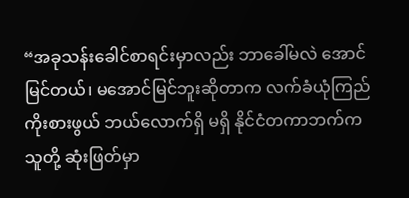“အခုသန်းခေါင်စာရင်းမှာလည်း ဘာခေါ်မလဲ အောင်မြင်တယ်၊ မအောင်မြင်ဘူးဆိုတာက လက်ခံယုံကြည် ကိုးစားဖွယ် ဘယ်လောက်ရှိ မရှိ နိုင်ငံတကာဘက်က သူတို့ ဆုံးဖြတ်မှာ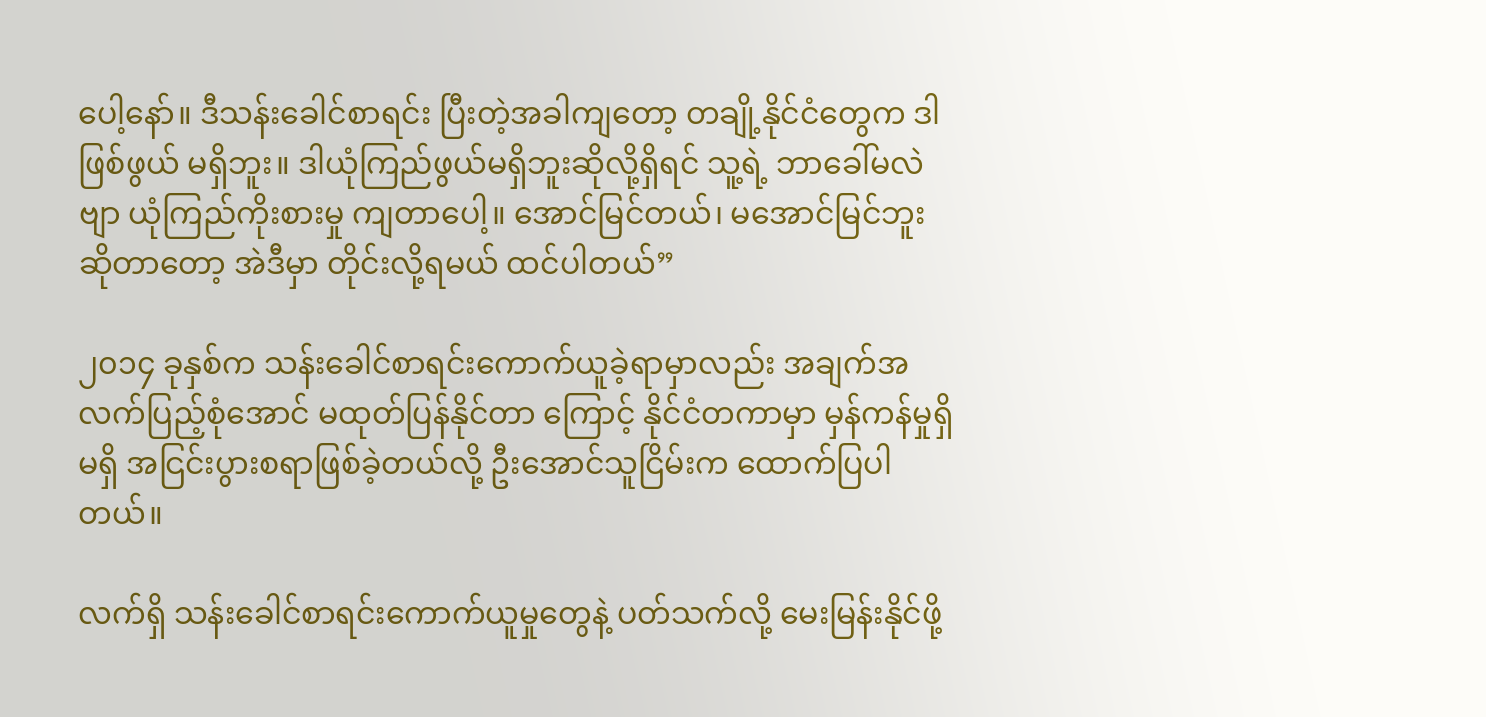ပေါ့နော်။ ဒီသန်းခေါင်စာရင်း ပြီးတဲ့အခါကျတော့ တချို့နိုင်ငံတွေက ဒါဖြစ်ဖွယ် မရှိဘူး။ ဒါယုံကြည်ဖွယ်မရှိဘူးဆိုလို့ရှိရင် သူ့ရဲ့ ဘာခေါ်မလဲဗျာ ယုံကြည်ကိုးစားမှု ကျတာပေါ့။ အောင်မြင်တယ်၊ မအောင်မြင်ဘူးဆိုတာတော့ အဲဒီမှာ တိုင်းလို့ရမယ် ထင်ပါတယ်”

၂၀၁၄ ခုနှစ်က သန်းခေါင်စာရင်းကောက်ယူခဲ့ရာမှာလည်း အချက်အလက်ပြည့်စုံအောင် မထုတ်ပြန်နိုင်တာ ကြောင့် နိုင်ငံတကာမှာ မှန်ကန်မှုရှိ မရှိ အငြင်းပွားစရာဖြစ်ခဲ့တယ်လို့ ဦးအောင်သူငြိမ်းက ထောက်ပြပါတယ်။

လက်ရှိ သန်းခေါင်စာရင်းကောက်ယူမှုတွေနဲ့ ပတ်သက်လို့ မေးမြန်းနိုင်ဖို့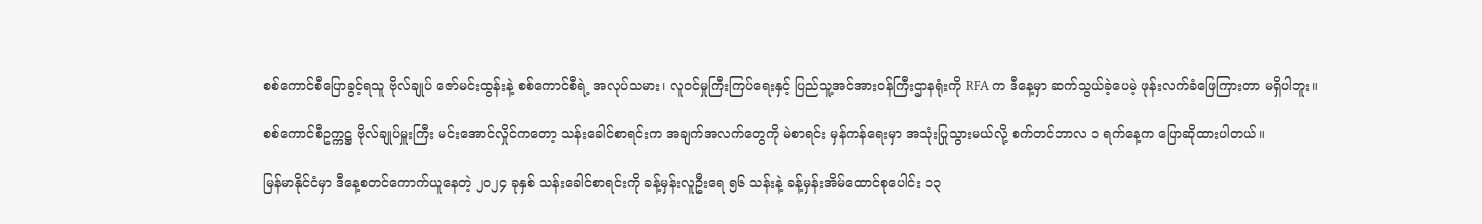စစ်ကောင်စီပြောခွင့်ရသူ ဗိုလ်ချုပ် ဇော်မင်းထွန်းနဲ့ စစ်ကောင်စီရဲ့ အလုပ်သမား၊ လူဝင်မှုကြီးကြပ်ရေးနှင့် ပြည်သူ့အင်အားဝန်ကြီးဌာနရုံးကို RFA က ဒီနေ့မှာ ဆက်သွယ်ခဲ့ပေမဲ့ ဖုန်းလက်ခံဖြေကြားတာ မရှိပါဘူး။

စစ်ကောင်စီဥက္ကဋ္ဌ ဗိုလ်ချုပ်မှူးကြီး မင်းအောင်လှိုင်ကတော့ သန်းခေါင်စာရင်းက အချက်အလက်တွေကို မဲစာရင်း မှန်ကန်ရေးမှာ အသုံးပြုသွားမယ်လို့ စက်တင်ဘာလ ၁ ရက်နေ့က ပြောဆိုထားပါတယ်။

မြန်မာနိုင်ငံမှာ ဒီနေ့စတင်ကောက်ယူနေတဲ့ ၂၀၂၄ ခုနှစ် သန်းခေါင်စာရင်းကို ခန့်မှန်းလူဦးရေ ၅၆ သန်းနဲ့ ခန့်မှန်းအိမ်ထောင်စုပေါင်း ၁၃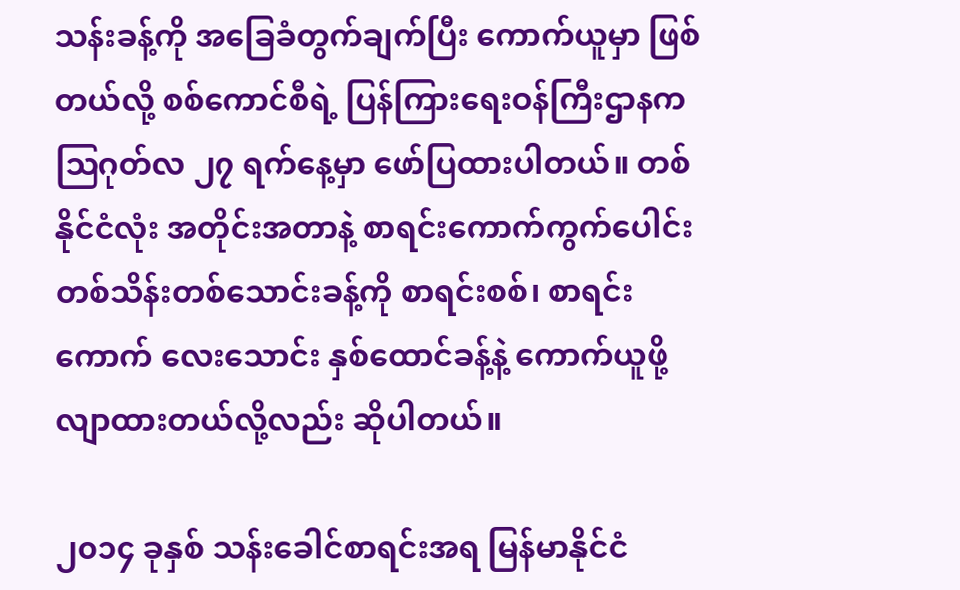သန်းခန့်ကို အခြေခံတွက်ချက်ပြီး ကောက်ယူမှာ ဖြစ်တယ်လို့ စစ်ကောင်စီရဲ့ ပြန်ကြားရေးဝန်ကြီးဌာနက ဩဂုတ်လ ၂၇ ရက်နေ့မှာ ဖော်ပြထားပါတယ်။ တစ်နိုင်ငံလုံး အတိုင်းအတာနဲ့ စာရင်းကောက်ကွက်ပေါင်း တစ်သိန်းတစ်သောင်းခန့်ကို စာရင်းစစ်၊ စာရင်းကောက် လေးသောင်း နှစ်ထောင်ခန့်နဲ့ ကောက်ယူဖို့ လျာထားတယ်လို့လည်း ဆိုပါတယ်။

၂၀၁၄ ခုနှစ် သန်းခေါင်စာရင်းအရ မြန်မာနိုင်ငံ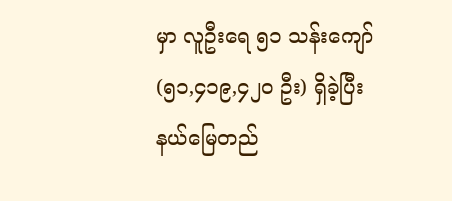မှာ လူဦးရေ ၅၁ သန်းကျော် (၅၁,၄၁၉,၄၂၀ ဦး) ရှိခဲ့ပြီး နယ်မြေတည်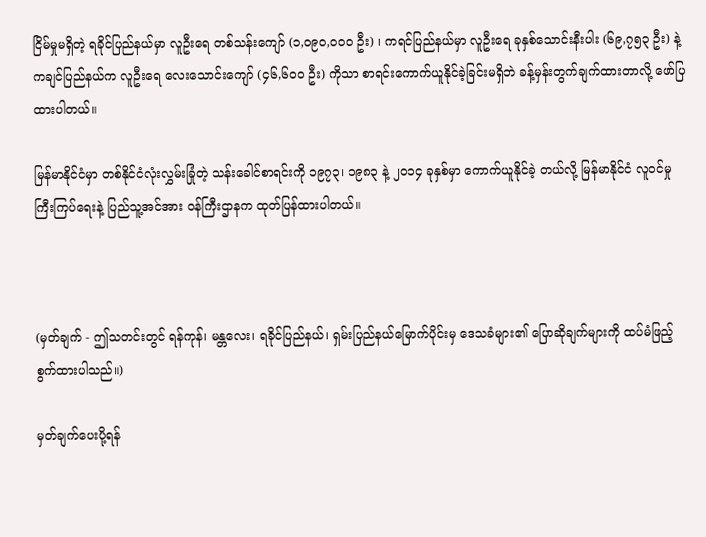ငြိမ်မှုမရှိတဲ့ ရခိုင်ပြည်နယ်မှာ လူဦးရေ တစ်သန်းကျော် (၁,၀၉၀,၀၀၀ ဦး) ၊ ကရင်ပြည်နယ်မှာ လူဦးရေ ခုနှစ်သောင်းနီးပါး (၆၉,၇၅၃ ဦး) နဲ့ ကချင်ပြည်နယ်က လူဦးရေ လေးသောင်းကျော် (၄၆,၆၀၀ ဦး) ကိုသာ စာရင်းကောက်ယူနိုင်ခဲ့ခြင်းမရှိဘဲ ခန့်မှန်းတွက်ချက်ထားတာလို့ ဖော်ပြထားပါတယ်။

မြန်မာနိုင်ငံမှာ တစ်နိုင်ငံလုံးလွှမ်းခြုံတဲ့ သန်းခေါင်စာရင်းကို ၁၉၇၃၊ ၁၉၈၃ နဲ့ ၂၀၁၄ ခုနှစ်မှာ ကောက်ယူနိုင်ခဲ့ တယ်လို့ မြန်မာနိုင်ငံ လူဝင်မှုကြီးကြပ်ရေးနဲ့ ပြည်သူ့အင်အား ဝန်ကြီးဌာနက ထုတ်ပြန်ထားပါတယ်။



(မှတ်ချက် - ဤသတင်းတွင် ရန်ကုန်၊ မန္တလေး၊ ရခိုင်ပြည်နယ်၊ ရှမ်းပြည်နယ်မြောက်ပိုင်းမှ ဒေသခံများ၏ ပြောဆိုချက်များကို ထပ်မံဖြည့်စွက်ထားပါသည်။)

မှတ်ချက်ပေးပို့ရန်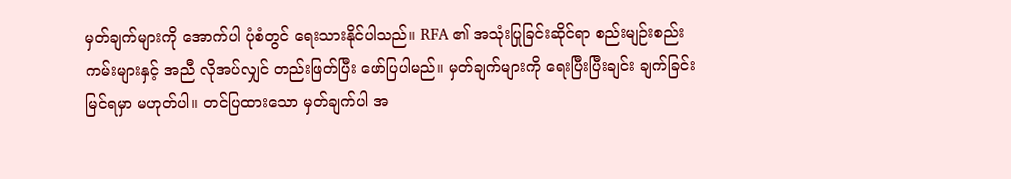မှတ်ချက်များကို အောက်ပါ ပုံစံတွင် ရေးသားနိုင်ပါသည်။ RFA ၏ အသုံးပြုခြင်းဆိုင်ရာ စည်းမျဉ်းစည်းကမ်းများနှင့် အညီ လိုအပ်လျှင် တည်းဖြတ်ပြီး ဖော်ပြပါမည်။ မှတ်ချက်များကို ရေးပြီးပြီးချင်း ချက်ခြင်း မြင်ရမှာ မဟုတ်ပါ။ တင်ပြထားသော မှတ်ချက်ပါ အ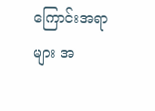ကြောင်းအရာများ အ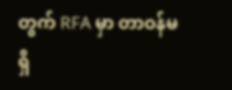တွက် RFA မှာ တာဝန်မရှိ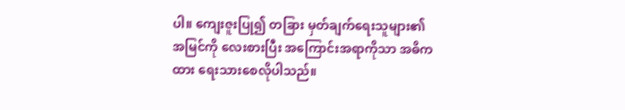ပါ။ ကျေးဇူးပြု၍ တခြား မှတ်ချက်ရေးသူများ၏ အမြင်ကို လေးစားပြီး အကြောင်းအရာကိုသာ အဓိကထား ရေးသားစေလိုပါသည်။